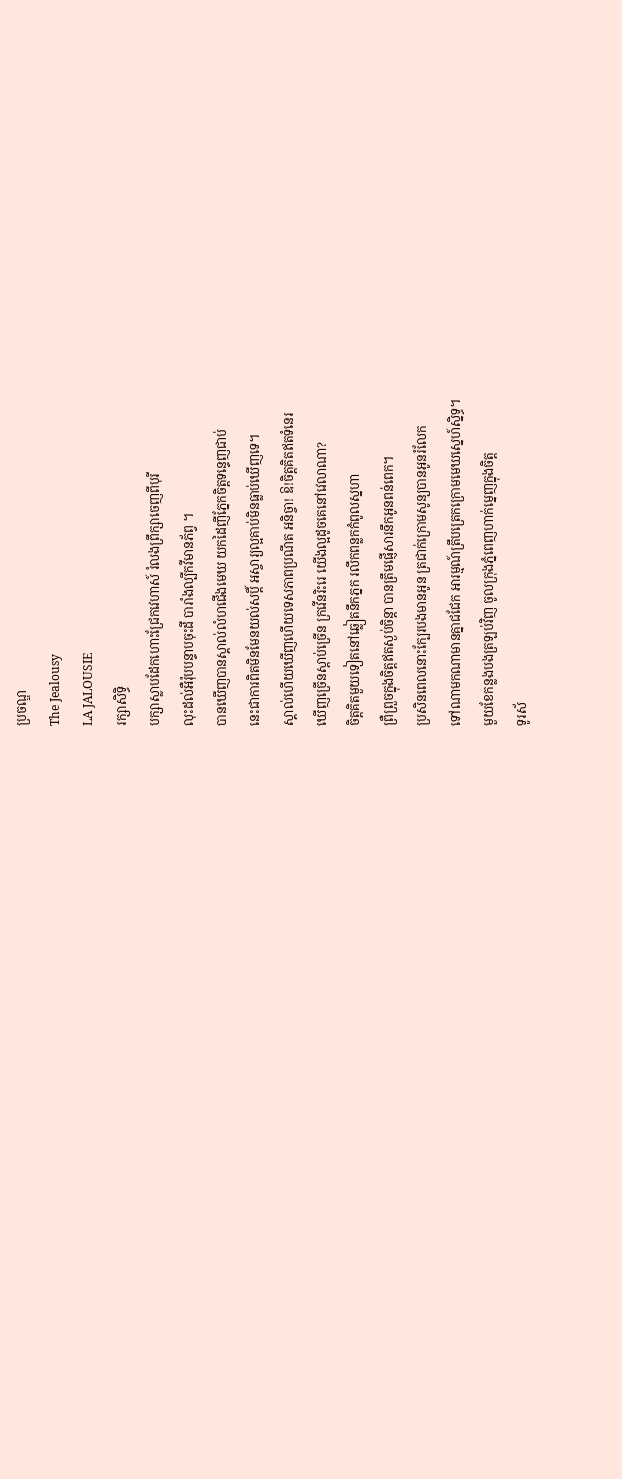ប្រចណ្ឌ
The Jealousy
LA JALOUSIE
រក្សាសិទ្ធិ
បក្សាស្លាបដែកហោះជ្រែកវេហាស៍ រំលងព្រឹក្សាចេញពីបុរី
លុះដល់អឺរ៉ុបបន្ទាបចុះដី បារាំងល្បីកវីមានភ័ព្វ ។
បានឃើញបានស្គាល់លំហជើងមេឃ យកដៃញីភ្នែកចិត្តទន្ទេញជាប់
នេះជាការពិតមិនមែនយល់សប្តិ៍ អស្ចារ្យល្អគាប់មិនធ្លាប់ឃើញទេ។
ស្គាល់ហើយឃើញហើយទេសភាពប្រណីត អនិច្ចា! ឱ!ចិត្តគិតឥតទំនេរ
ឃើញច្រើនស្តាប់ច្រើន ក្រវើនរិះរេ យើងល្អដូចគេនៅវេលាណា?
ចិត្តគិតមួយទៀតនៅឆ្លៀតនឹកភ្នក រលឹកពន្លកកំពូលស្នហា
ព្រឺព្រួចក្នុងចិត្តឥតស្ងប់ចិន្តា បានត្រឹមផ្ញើសារនឹកអូនពន់ពេក។
ប្រសិនពេលនោះក្បែរបងមានអូន ត្រជាក់ក្រោមសូន្យបានអូនរំលែក
ទៅណាមកណាមានគ្នាជជែក អារម្មណ៍ត្រឹបត្រេកក្រោមមេឃស្នេហ៍ស្និទ្ធ។
មួយខែកន្លងបងត្រឡប់វិញ ចូលក្រុងភ្នំពេញហាក់ម្នេញក្នុងចិត្ត
ទូរស័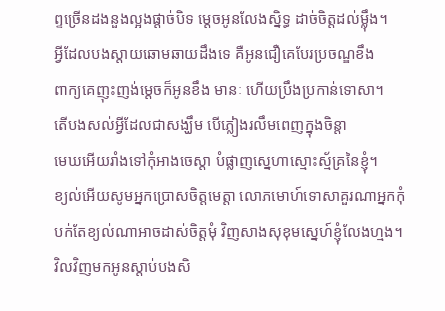ព្ទច្រើនដងនួងល្អងផ្តាច់បិទ ម្តេចអូនលែងស្និទ្ធ ដាច់ចិត្តដល់ម្ល៉ឹង។
អ្វីដែលបងស្តាយឆោមឆាយដឹងទេ គឺអូនជឿគេបែរប្រចណ្ឌខឹង
ពាក្យគេញុះញង់ម្តេចក៏អូនខឹង មានៈ ហើយប្រឹងប្រកាន់ទោសា។
តើបងសល់អ្វីដែលជាសង្ឃឹម បើភ្លៀងរលឹមពេញក្នុងចិន្តា
មេឃអើយរាំងទៅកុំអាងចេស្តា បំផ្លាញស្នេហាស្មោះស្ម័គ្រនៃខ្ញុំ។
ខ្យល់អើយសូមអ្នកប្រោសចិត្តមេត្តា លោភមោហ៍ទោសាគួរណាអ្នកកុំ
បក់តែខ្យល់ណាអាចដាស់ចិត្តមុំ វិញសាងសុខុមស្នេហ៍ខ្ញុំលែងហ្មង។
វិលវិញមកអូនស្តាប់បងសិ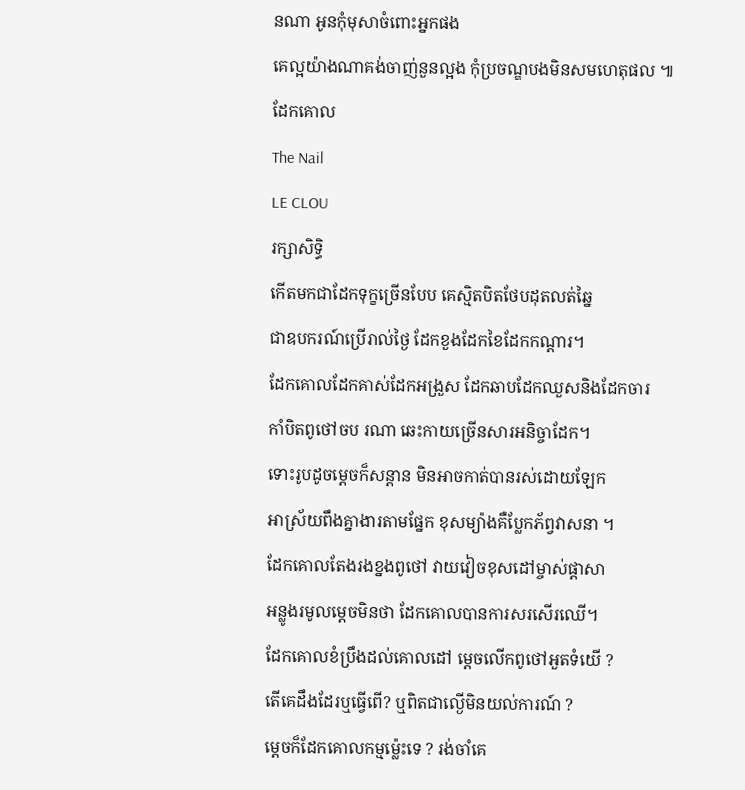នណា អូនកុំមុសាចំពោះអ្នកផង
គេល្អយ៉ាងណាគង់ចាញ់នួនល្អង កុំប្រចណ្ឌបងមិនសមហេតុផល ៕
ដែកគោល
The Nail
LE CLOU
រក្សាសិទ្ធិ
កើតមកជាដែកទុក្ខច្រើនបែប គេស្មិតបិតថែបដុតលត់ឆ្នៃ
ជាឧបករណ៍ប្រើរាល់ថ្ងៃ ដែកខួងដែកខៃដែកកណ្តារ។
ដែកគោលដែកគាស់ដែកអង្រួស ដែកឆាបដែកឈួសនិងដែកចារ
កាំបិតពូថៅចប រណា ឆេះកាយច្រើនសារអនិច្ចាដែក។
ទោះរូបដូចម្តេចក៏សន្តាន មិនអាចកាត់បានរស់ដោយឡែក
អាស្រ័យពឹងគ្នាងារតាមផ្នែក ខុសម្យ៉ាងគឺប្លែកភ័ព្វវាសនា ។
ដែកគោលតែងរងខ្នងពូថៅ វាយវៀចខុសដៅម្ចាស់ផ្តាសា
អន្លូងរមូលម្តេចមិនថា ដែកគោលបានការសរសើរឈើ។
ដែកគោលខំប្រឹងដល់គោលដៅ ម្តេចលើកពូថៅអួតទំយើ ?
តើគេដឹងដែរឬធ្វើពើ? ឬពិតជាល្ងើមិនយល់ការណ៍ ?
ម្តេចក៏ដែកគោលកម្មម្ល៉េះទេ ? រង់ចាំគេ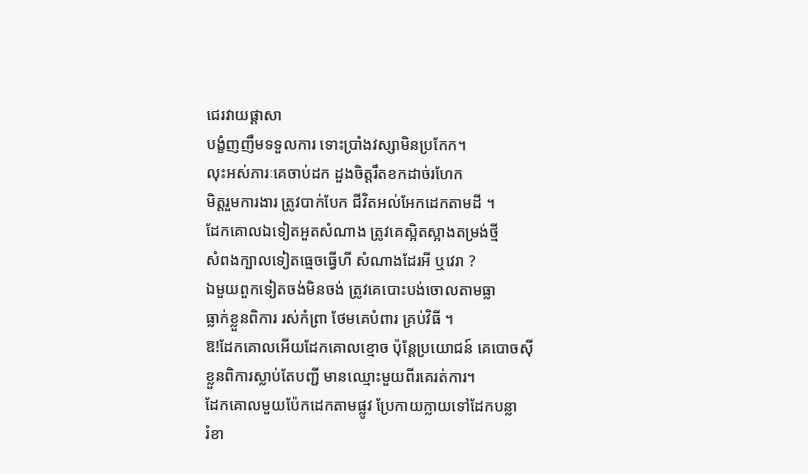ជេរវាយផ្តាសា
បង្ខំញញឹមទទួលការ ទោះប្រាំងវស្សាមិនប្រកែក។
លុះអស់ភារៈគេចាប់ដក ដួងចិត្តរឹតខកដាច់រហែក
មិត្តរួមការងារ ត្រូវបាក់បែក ជីវិតអល់អែកដេកតាមដី ។
ដែកគោលឯទៀតអួតសំណាង ត្រូវគេស្អិតស្អាងតម្រង់ថ្មី
សំពងក្បាលទៀតធ្មេចធ្វើហី សំណាងដែរអី ឬវេរា ?
ឯមួយពួកទៀតចង់មិនចង់ ត្រូវគេបោះបង់ចោលតាមធ្លា
ធ្លាក់ខ្លួនពិការ រស់កំព្រា ថែមគេបំពារ គ្រប់វិធី ។
ឱ!ដែកគោលអើយដែកគោលខ្មោច ប៉ុន្តែប្រយោជន៍ គេបោចស៊ី
ខ្លួនពិការស្លាប់តែបញ្ជី មានឈ្មោះមួយពីរគេរត់ការ។
ដែកគោលមួយប៉ែកដេកតាមផ្លូវ ប្រែកាយក្លាយទៅដែកបន្លា
រំខា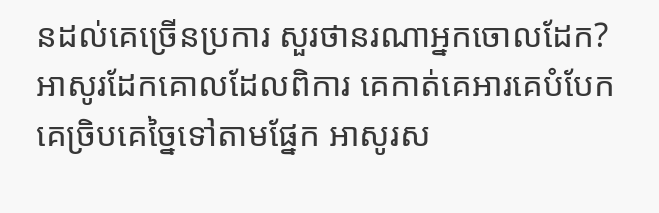នដល់គេច្រើនប្រការ សួរថានរណាអ្នកចោលដែក?
អាសូរដែកគោលដែលពិការ គេកាត់គេអារគេបំបែក
គេច្រិបគេច្នៃទៅតាមផ្នែក អាសូរស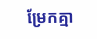ម្រែកគ្មា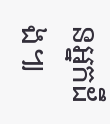នអ្នកដឹង៕